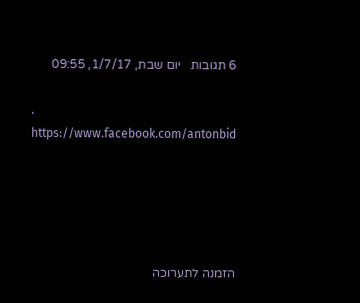6 תגובות   יום שבת, 1/7/17, 09:55

. https://www.facebook.com/antonbid





הזמנה לתערוכה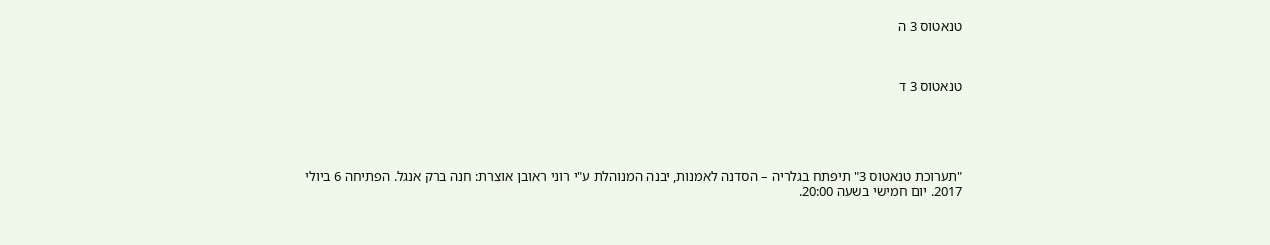טנאטוס 3 ה



טנאטוס 3 ד





"תערוכת טנאטוס 3" תיפתח בגלריה – הסדנה לאמנות, יבנה המנוהלת ע"י רוני ראובן אוצרת: חנה ברק אנגל. הפתיחה 6 ביולי 2017. יום חמישי בשעה 20:00.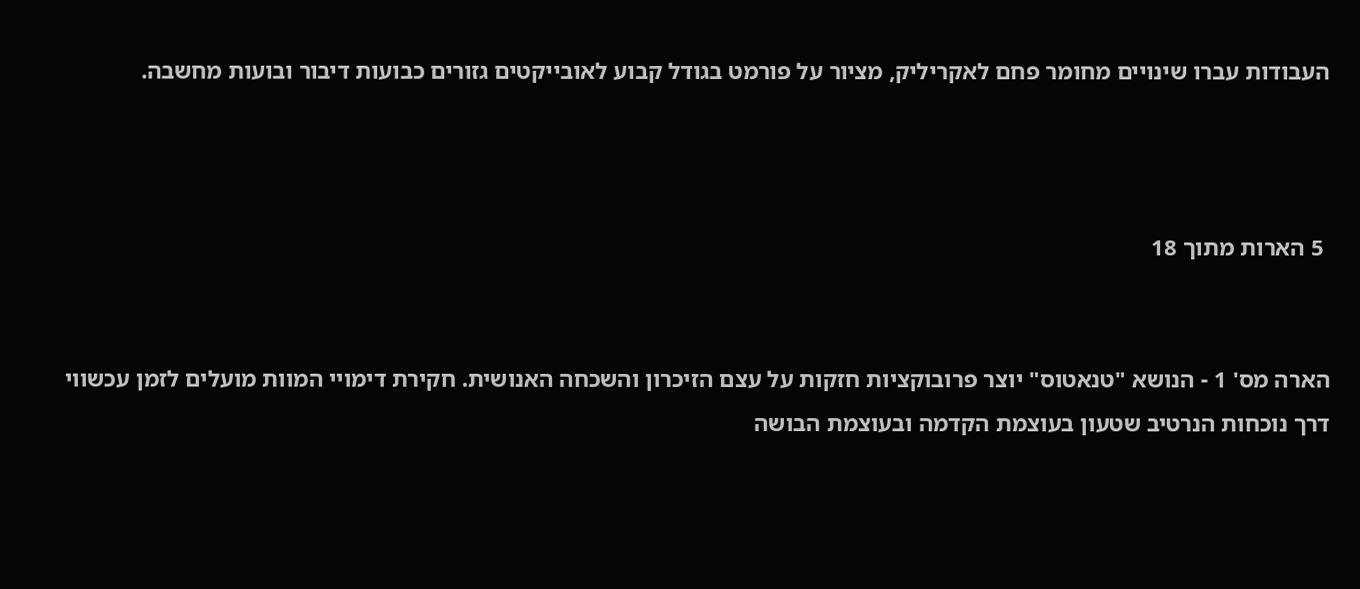העבודות עברו שינויים מחומר פחם לאקריליק, מציור על פורמט בגודל קבוע לאובייקטים גזורים כבועות דיבור ובועות מחשבה.



 5 הארות מתוך 18


הארה מס' 1 - הנושא "טנאטוס" יוצר פרובוקציות חזקות על עצם הזיכרון והשכחה האנושית. חקירת דימויי המוות מועלים לזמן עכשווי דרך נוכחות הנרטיב שטעון בעוצמת הקדמה ובעוצמת הבושה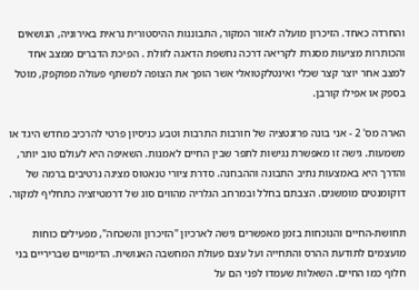והחרדה כאחד. הזיכרון מועלה לאזור המקור, התבוננות ההיסטורית נראית באירוניה, הנושאים והכותרות מציעות מסגרת לקריאה דרכה נחשפת הדאגה לזולת . הפיכת הדברים ממצב אחד למצב אחר יוצר קצר שכלי ואינטלקטואלי אשר הופך את הצופה למשתף פעולה מפוקפק, מוטל בספק או אפילו קורבן.

הארה מס' 2 - אני בונה פרזנטציה של חורבות התרבות וטבע כניסיון פרטי להרכיב מחדש היגד או משמעות. גישה זו מאפשרת נגישות לתפר שבין החיים לאמנות. השאיפה היא לעולם טוב יותר, והדרך היא באמצעות נתיב התבונה וההבחנה. סדרת ציורי טנאטוס מציגה נרטיבים ברמה של דוקומנטים מומשגים. הצבתם בחלל ובמרחב הגלריה מהווים סוג של דרמטיזציה כתחליף למקור.

תחושת-החיים והנוכחות בזמן מאפשרים גישה לארכיון "הזיכרון והשכחה", מפעילים כוחות מועצמים לתודעת ההרס והתחייה ועל עצם פעולת המחשבה האנושית. הדימויים שבריריים בני חלוף כמו החיים. השאלות שעמדו לפני הם על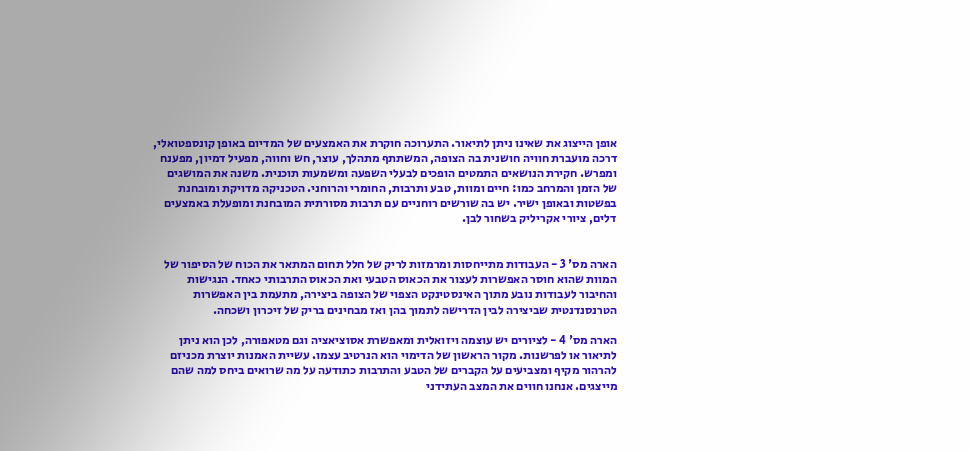אופן הייצוג את שאינו ניתן לתיאור. התערוכה חוקרת את האמצעים של המדיום באופן קונספטואלי, דרכה מועברת חוויה חושנית בה הצופה, המשתתף מתהלך, עוצר, חש וחווה, מפעיל דמיון, מפענח ומפרש. חקירת הנושאים התמטים הופכים לבעלי השפעה ומשמעות תוכנית. משנה את המושגים של הזמן והמרחב כמו: חיים ומוות, טבע ותרבות, החומרי והרוחני. הטכניקה מדויקת ומובחנת בפשטות ובאופן ישיר. יש בה שורשים רוחניים עם תרבות מסורתית המובחנת ומופעלת באמצעים דלים, ציורי אקריליק בשחור לבן.


הארה מס' 3 - העבודות מתייחסות ומרמזות לריק של חלל תחום המתאר את הכוח של הסיפור של המוות שהוא חוסר האפשרות לעצור את הכאוס הטבעי ואת הכאוס התרבותי כאחד. הנגישות והחיבור לעבודות נובע מתוך האינסטינקט הצפוי של הצופה ביצירה, מתעמת בין האפשרות הטרנסנדנטית שביצירה לבין הדרישה לתמוך בהן ואז מבחינים בריק של זיכרון ושכחה.

הארה מס' 4 - לציורים יש עוצמה ויזואלית ומאפשרת אסוציאציה וגם מטאפורה, לכן הוא ניתן לתיאור או לפרשנות. מקור הראשון של הדימוי הוא הנרטיב עצמו. עשיית האמנות יוצרת מכניזם להרהור מקיף ומצביעים על הקברים של הטבע והתרבות כתודעה על מה שרואים ביחס למה שהם מייצגים. אנחנו חווים את המצב העתידני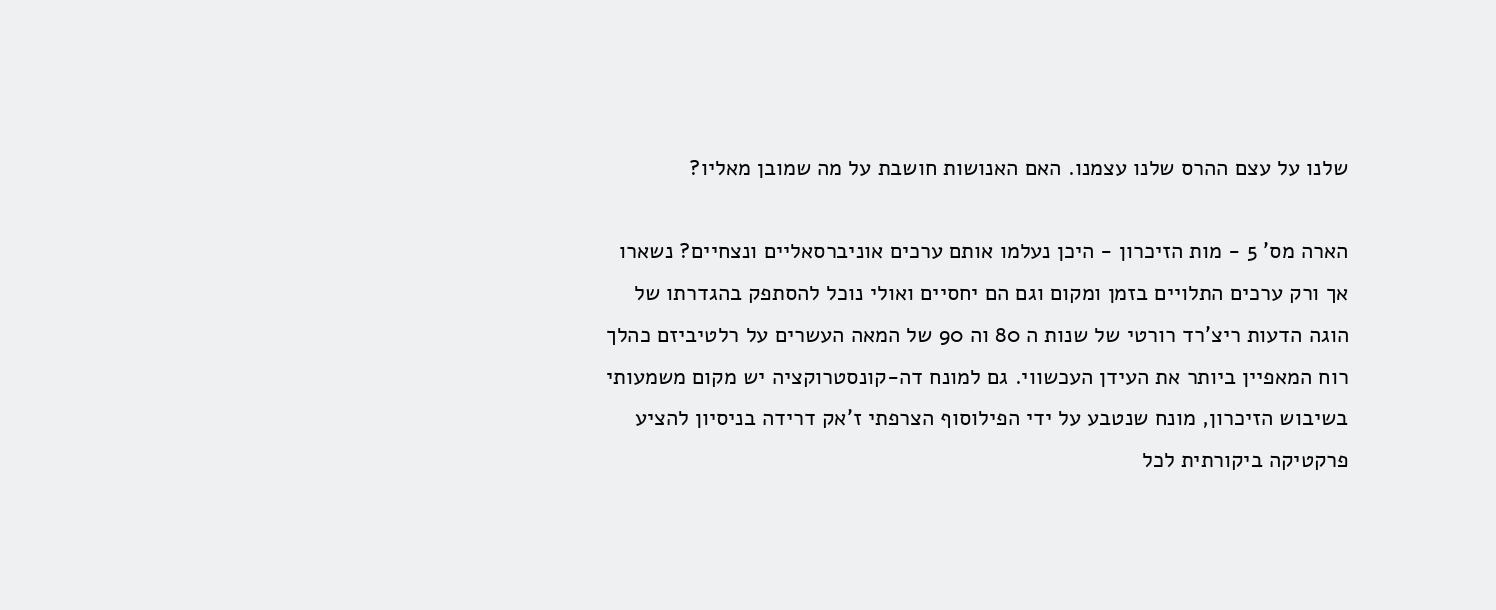שלנו על עצם ההרס שלנו עצמנו. האם האנושות חושבת על מה שמובן מאליו?

הארה מס' 5 - מות הזיכרון - היכן נעלמו אותם ערכים אוניברסאליים ונצחיים? נשארו אך ורק ערכים התלויים בזמן ומקום וגם הם יחסיים ואולי נוכל להסתפק בהגדרתו של הוגה הדעות ריצ'רד רורטי של שנות ה 80 וה 90 של המאה העשרים על רלטיביזם כהלך רוח המאפיין ביותר את העידן העכשווי. גם למונח דה-קונסטרוקציה יש מקום משמעותי בשיבוש הזיכרון, מונח שנטבע על ידי הפילוסוף הצרפתי ז'אק דרידה בניסיון להציע פרקטיקה ביקורתית לכל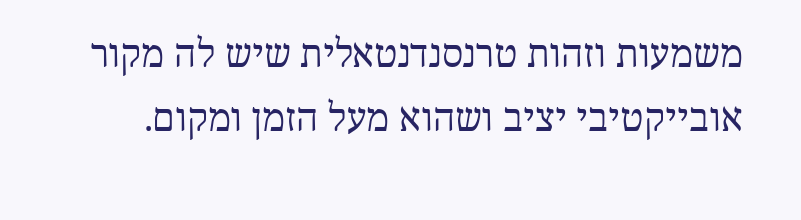משמעות וזהות טרנסנדנטאלית שיש לה מקור אובייקטיבי יציב ושהוא מעל הזמן ומקום.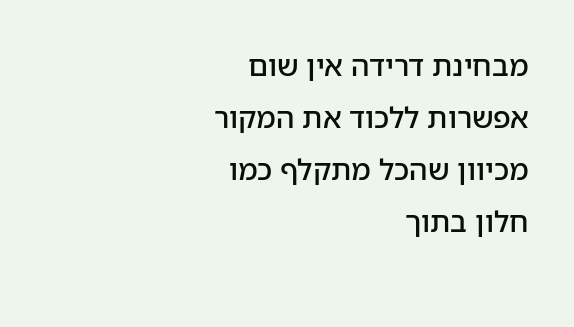מבחינת דרידה אין שום אפשרות ללכוד את המקור מכיוון שהכל מתקלף כמו חלון בתוך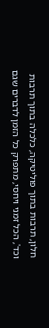חלון, תרבות בתוך פוליטיקה, כלכלה בתוך תרבות וכד', הכל זמני ויחסי, מתפרק כל הזמן לדברים שגם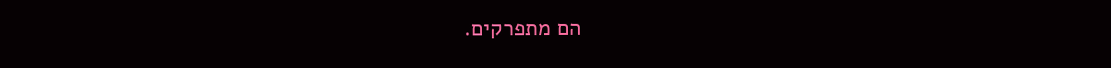הם מתפרקים.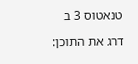טנאטוס 3 ב

דרג את התוכן: